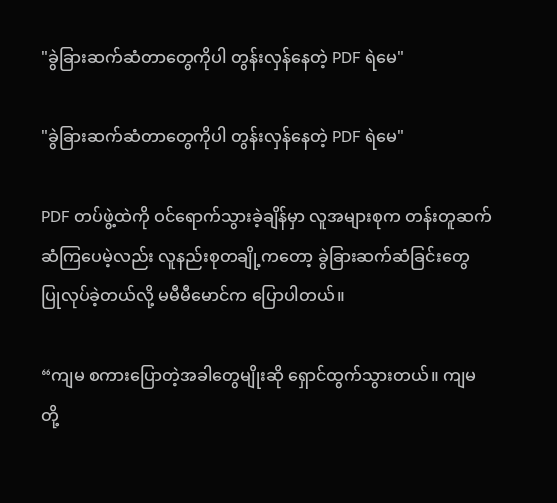"ခွဲခြားဆက်ဆံတာတွေကိုပါ တွန်းလှန်နေတဲ့ PDF ရဲမေ"

"ခွဲခြားဆက်ဆံတာတွေကိုပါ တွန်းလှန်နေတဲ့ PDF ရဲမေ"

PDF တပ်ဖွဲ့ထဲကို ဝင်ရောက်သွားခဲ့ချိန်မှာ လူအများစုက တန်းတူဆက်ဆံကြပေမဲ့လည်း လူနည်းစုတချို့ကတော့ ခွဲခြားဆက်ဆံခြင်းတွေ ပြုလုပ်ခဲ့တယ်လို့ မမီမီမောင်က ပြောပါတယ်။

“ကျမ စကားပြောတဲ့အခါတွေမျိုးဆို ရှောင်ထွက်သွားတယ်။ ကျမတို့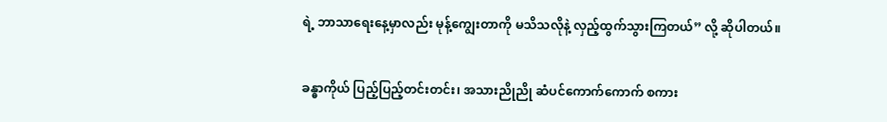ရဲ့ ဘာသာရေးနေ့မှာလည်း မုန့်ကျွေးတာကို မသိသလိုနဲ့ လှည့်ထွက်သွားကြတယ်” လို့ ဆိုပါတယ်။


ခန္ဓာကိုယ် ပြည့်ပြည့်တင်းတင်း၊ အသားညိုညို ဆံပင်ကောက်ကောက် စကား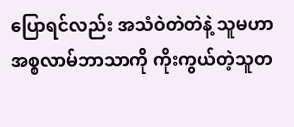ပြောရင်လည်း အသံဝဲတဲတဲနဲ့ သူမဟာ အစ္စလာမ်ဘာသာကို ကိုးကွယ်တဲ့သူတ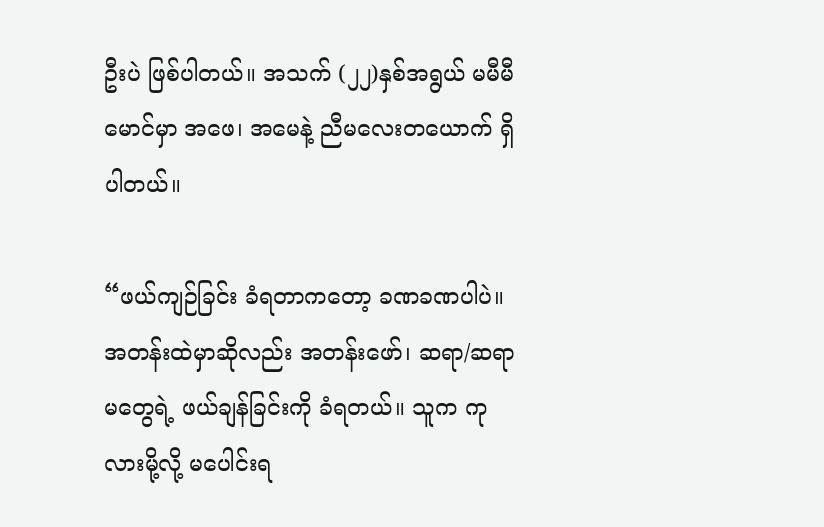ဦးပဲ ဖြစ်ပါတယ်။ အသက် (၂၂)နှစ်အရွယ် မမီမီမောင်မှာ အဖေ၊ အမေနဲ့ ညီမလေးတယောက် ရှိပါတယ်။

“ဖယ်ကျဉ်ခြင်း ခံရတာကတော့ ခဏခဏပါပဲ။ အတန်းထဲမှာဆိုလည်း အတန်းဖော်၊ ဆရာ/ဆရာမတွေရဲ့ ဖယ်ချန်ခြင်းကို ခံရတယ်။ သူက ကုလားမို့လို့ မပေါင်းရ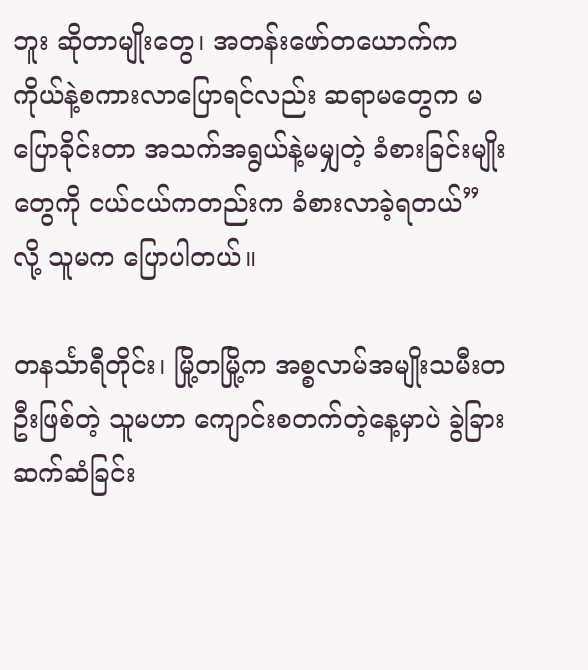ဘူး ဆိုတာမျိုးတွေ၊ အတန်းဖော်တယောက်က ကိုယ်နဲ့စကားလာပြောရင်လည်း ဆရာမတွေက မပြောခိုင်းတာ အသက်အရွယ်နဲ့မမျှတဲ့ ခံစားခြင်းမျိုးတွေကို ငယ်ငယ်ကတည်းက ခံစားလာခဲ့ရတယ်” လို့ သူမက ပြောပါတယ်။

တနင်္သာရီတိုင်း၊ မြို့တမြို့က အစ္စလာမ်အမျိုးသမီးတဦးဖြစ်တဲ့ သူမဟာ ကျောင်းစတက်တဲ့နေ့မှာပဲ ခွဲခြားဆက်ဆံခြင်း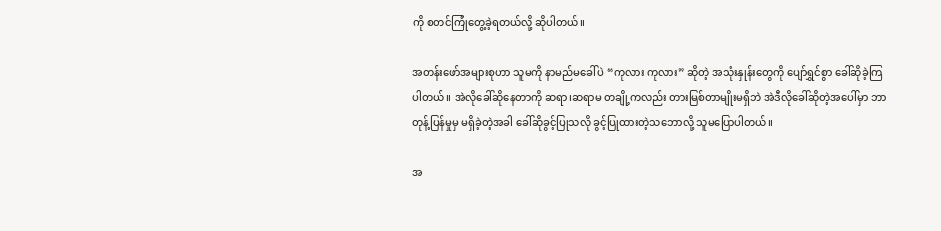ကို စတင်ကြုံတွေ့ခဲ့ရတယ်လို့ ဆိုပါတယ်။

အတန်းဖော်အများစုဟာ သူမကို နာမည်မခေါ်ပဲ “ကုလား ကုလား” ဆိုတဲ့ အသုံးနှုန်းတွေကို ပျော်ရွှင်စွာ ခေါ်ဆိုခဲ့ကြပါတယ်။ အဲလိုခေါ်ဆိုနေတာကို ဆရာ၊ဆရာမ တချို့ကလည်း တားမြစ်တာမျိုးမရှိဘဲ အဲဒီလိုခေါ်ဆိုတဲ့အပေါ်မှာ ဘာတုန့်ပြန်မှုမှ မရှိခဲ့တဲ့အခါ ခေါ်ဆိုခွင့်ပြုသလို ခွင့်ပြုထားတဲ့သဘောလို့ သူမပြောပါတယ်။

အ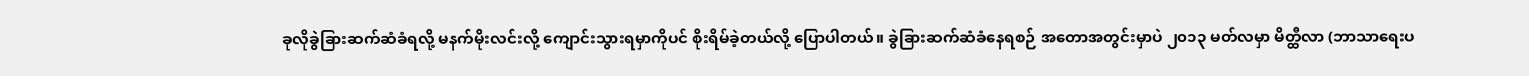ခုလိုခွဲခြားဆက်ဆံခံရလို့ မနက်မိုးလင်းလို့ ကျောင်းသွားရမှာကိုပင် စိုးရိမ်ခဲ့တယ်လို့ ပြောပါတယ်။ ခွဲခြားဆက်ဆံခံနေရစဉ် အတောအတွင်းမှာပဲ ၂၀၁၃ မတ်လမှာ မိတ္ထီလာ (ဘာသာရေးပ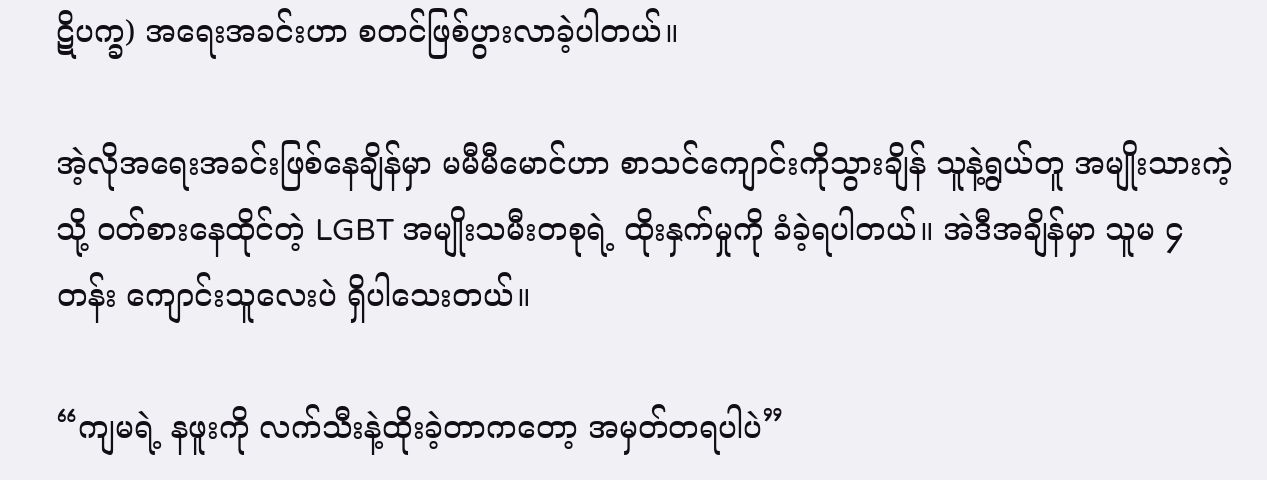ဋိပက္ခ) အရေးအခင်းဟာ စတင်ဖြစ်ပွားလာခဲ့ပါတယ်။

အဲ့လိုအရေးအခင်းဖြစ်နေချိန်မှာ မမီမီမောင်ဟာ စာသင်ကျောင်းကိုသွားချိန် သူနဲ့ရွယ်တူ အမျိုးသားကဲ့သို့ ဝတ်စားနေထိုင်တဲ့ LGBT အမျိုးသမီးတစုရဲ့ ထိုးနှက်မှုကို ခံခဲ့ရပါတယ်။ အဲဒီအချိန်မှာ သူမ ၄ တန်း ကျောင်းသူလေးပဲ ရှိပါသေးတယ်။

“ကျမရဲ့ နဖူးကို လက်သီးနဲ့ထိုးခဲ့တာကတော့ အမှတ်တရပါပဲ”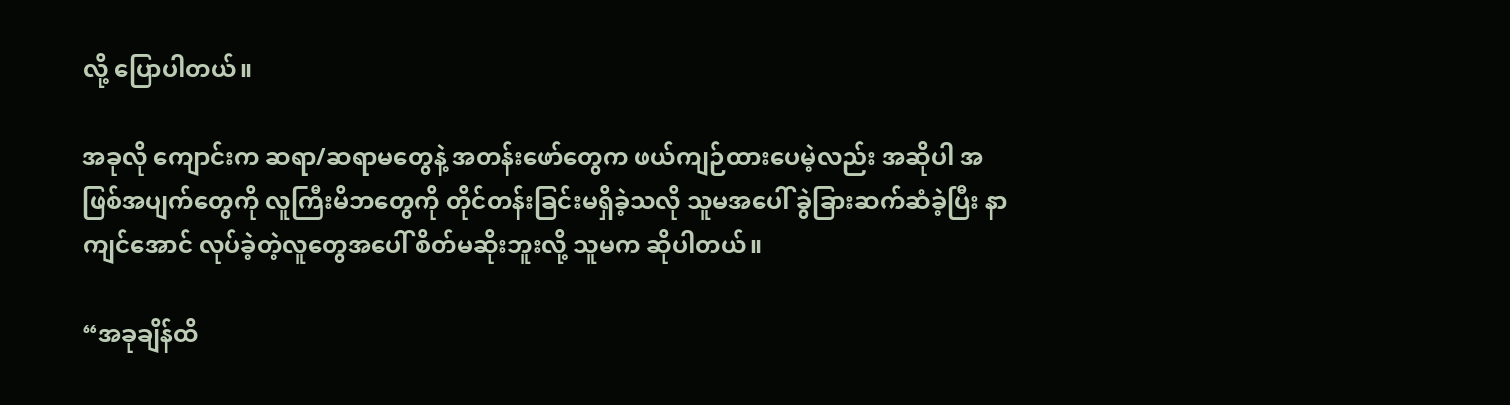လို့ ပြောပါတယ်။

အခုလို ကျောင်းက ဆရာ/ဆရာမတွေနဲ့ အတန်းဖော်တွေက ဖယ်ကျဉ်ထားပေမဲ့လည်း အဆိုပါ အဖြစ်အပျက်တွေကို လူကြီးမိဘတွေကို တိုင်တန်းခြင်းမရှိခဲ့သလို သူမအပေါ် ခွဲခြားဆက်ဆံခဲ့ပြီး နာကျင်အောင် လုပ်ခဲ့တဲ့လူတွေအပေါ် စိတ်မဆိုးဘူးလို့ သူမက ဆိုပါတယ်။

“အခုချိန်ထိ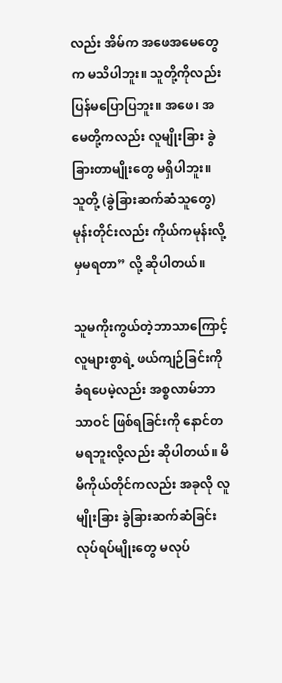လည်း အိမ်က အဖေအမေတွေက မသိပါဘူး။ သူတို့ကိုလည်း ပြန်မပြောပြဘူး။ အဖေ၊ အမေတို့ကလည်း လူမျိုးခြား ခွဲခြားတာမျိုးတွေ မရှိပါဘူး။ သူတို့ (ခွဲခြားဆက်ဆံသူတွေ) မုန်းတိုင်းလည်း ကိုယ်ကမုန်းလို့မှမရတာ” လို့ ဆိုပါတယ်။

သူမကိုးကွယ်တဲ့ဘာသာကြောင့် လူများစွာရဲ့ ဖယ်ကျဉ်ခြင်းကို ခံရပေမဲ့လည်း အစ္စလာမ်ဘာသာဝင် ဖြစ်ရခြင်းကို နောင်တမရဘူးလို့လည်း ဆိုပါတယ်။ မိမိကိုယ်တိုင်ကလည်း အခုလို လူမျိုးခြား ခွဲခြားဆက်ဆံခြင်း လုပ်ရပ်မျိုးတွေ မလုပ်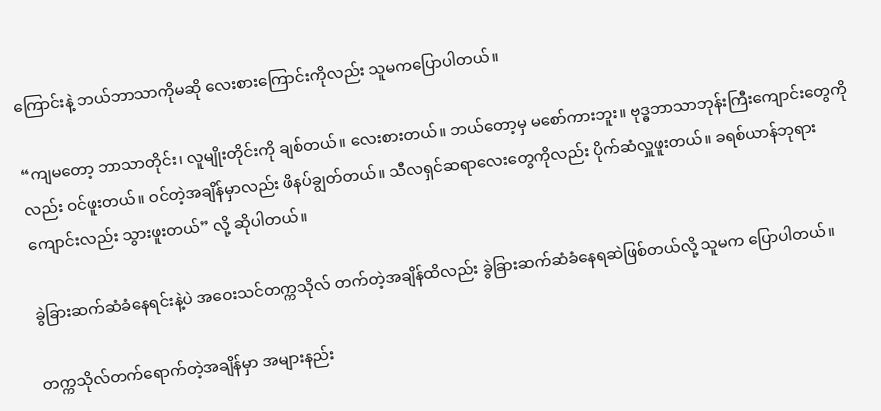ကြောင်းနဲ့ ဘယ်ဘာသာကိုမဆို လေးစားကြောင်းကိုလည်း သူမကပြောပါတယ်။

“ကျမတော့ ဘာသာတိုင်း၊ လူမျိုးတိုင်းကို ချစ်တယ်။ လေးစားတယ်။ ဘယ်တော့မှ မစော်ကားဘူး။ ဗုဒ္ဓဘာသာဘုန်းကြီးကျောင်းတွေကိုလည်း ဝင်ဖူးတယ်။ ဝင်တဲ့အချိန်မှာလည်း ဖိနပ်ချွတ်တယ်။ သီလရှင်ဆရာလေးတွေကိုလည်း ပိုက်ဆံလှူဖူးတယ်။ ခရစ်ယာန်ဘုရားကျောင်းလည်း သွားဖူးတယ်” လို့ ဆိုပါတယ်။

ခွဲခြားဆက်ဆံခံနေရင်းနဲ့ပဲ အဝေးသင်တက္ကသိုလ် တက်တဲ့အချိန်ထိလည်း ခွဲခြားဆက်ဆံခံနေရဆဲဖြစ်တယ်လို့ သူမက ပြောပါတယ်။

တက္ကသိုလ်တက်ရောက်တဲ့အချိန်မှာ အများနည်း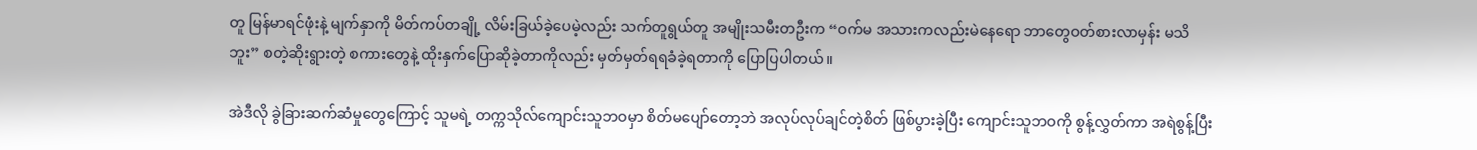တူ မြန်မာရင်ဖုံးနဲ့ မျက်နှာကို မိတ်ကပ်တချို့ လိမ်းခြယ်ခဲ့ပေမဲ့လည်း သက်တူရွယ်တူ အမျိုးသမီးတဦးက “ဝက်မ အသားကလည်းမဲနေရော ဘာတွေဝတ်စားလာမှန်း မသိဘူး” စတဲ့ဆိုးရွားတဲ့ စကားတွေနဲ့ ထိုးနှက်ပြောဆိုခဲ့တာကိုလည်း မှတ်မှတ်ရရခံခဲ့ရတာကို ပြောပြပါတယ်။

အဲဒီလို ခွဲခြားဆက်ဆံမှုတွေကြောင့် သူမရဲ့ တက္ကသိုလ်ကျောင်းသူဘဝမှာ စိတ်မပျော်တော့ဘဲ အလုပ်လုပ်ချင်တဲ့စိတ် ဖြစ်ပွားခဲ့ပြီး ကျောင်းသူဘဝကို စွန့်လွှတ်ကာ အရဲစွန့်ပြီး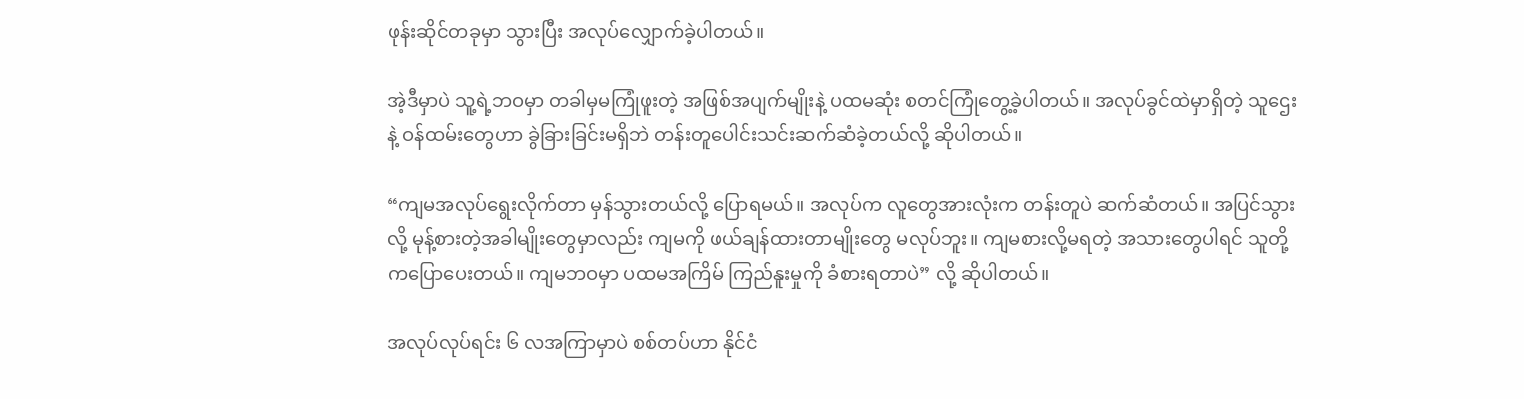ဖုန်းဆိုင်တခုမှာ သွားပြီး အလုပ်လျှောက်ခဲ့ပါတယ်။

အဲ့ဒီမှာပဲ သူ့ရဲ့ဘဝမှာ တခါမှမကြုံဖူးတဲ့ အဖြစ်အပျက်မျိုးနဲ့ ပထမဆုံး စတင်ကြုံတွေ့ခဲ့ပါတယ်။ အလုပ်ခွင်ထဲမှာရှိတဲ့ သူဌေးနဲ့ ဝန်ထမ်းတွေဟာ ခွဲခြားခြင်းမရှိဘဲ တန်းတူပေါင်းသင်းဆက်ဆံခဲ့တယ်လို့ ဆိုပါတယ်။

“ကျမအလုပ်ရွေးလိုက်တာ မှန်သွားတယ်လို့ ပြောရမယ်။ အလုပ်က လူတွေအားလုံးက တန်းတူပဲ ဆက်ဆံတယ်။ အပြင်သွားလို့ မုန့်စားတဲ့အခါမျိုးတွေမှာလည်း ကျမကို ဖယ်ချန်ထားတာမျိုးတွေ မလုပ်ဘူး။ ကျမစားလို့မရတဲ့ အသားတွေပါရင် သူတို့ကပြောပေးတယ်။ ကျမဘဝမှာ ပထမအကြိမ် ကြည်နူးမှုကို ခံစားရတာပဲ” လို့ ဆိုပါတယ်။

အလုပ်လုပ်ရင်း ၆ လအကြာမှာပဲ စစ်တပ်ဟာ နိုင်ငံ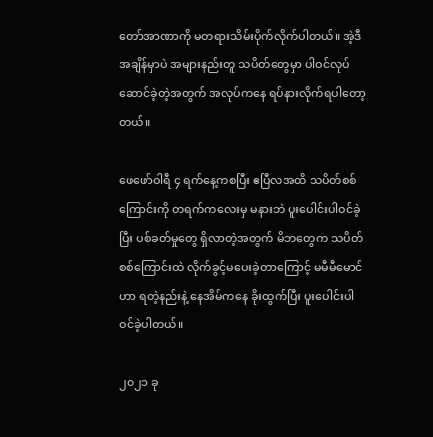တော်အာဏာကို မတရားသိမ်းပိုက်လိုက်ပါတယ်။ အဲ့ဒီအချိန်မှာပဲ အများနည်းတူ သပိတ်တွေမှာ ပါဝင်လုပ်ဆောင်ခဲ့တဲ့အတွက် အလုပ်ကနေ ရပ်နားလိုက်ရပါတော့တယ်။

ဖေဖော်ဝါရီ ၄ ရက်နေ့ကစပြီး ဧပြီလအထိ သပိတ်စစ်ကြောင်းကို တရက်ကလေးမှ မနားဘဲ ပူးပေါင်းပါဝင်ခဲ့ပြီး ပစ်ခတ်မှုတွေ ရှိလာတဲ့အတွက် မိဘတွေက သပိတ်စစ်ကြောင်းထဲ လိုက်ခွင့်မပေးခဲ့တာကြောင့် မမီမီမောင်ဟာ ရတဲ့နည်းနဲ့ နေအိမ်ကနေ ခိုးထွက်ပြီး ပူးပေါင်းပါဝင်ခဲ့ပါတယ်။

၂၀၂၁ ခု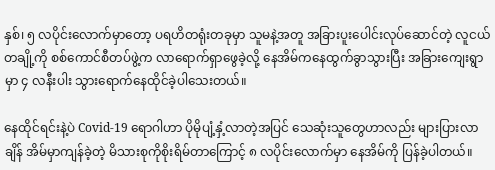နှစ်၊ ၅ လပိုင်းလောက်မှာတော့ ပရဟိတရုံးတခုမှာ သူမနဲ့အတူ အခြားပူးပေါင်းလုပ်ဆောင်တဲ့ လူငယ်တချို့ကို စစ်ကောင်စီတပ်ဖွဲ့က လာရောက်ရှာဖွေခဲ့လို့ နေအိမ်ကနေထွက်ခွာသွားပြီး အခြားကျေးရွာမှာ ၄ လနီးပါး သွားရောက်နေထိုင်ခဲ့ပါသေးတယ်။

နေထိုင်ရင်းနဲ့ပဲ Covid-19 ရောဂါဟာ ပိုမိုပျံ့နှံ့လာတဲ့အပြင် သေဆုံးသူတွေဟာလည်း များပြားလာချိန် အိမ်မှာကျန်ခဲ့တဲ့ မိသားစုကိုစိုးရိမ်တာကြောင့် ၈ လပိုင်းလောက်မှာ နေအိမ်ကို ပြန်ခဲ့ပါတယ်။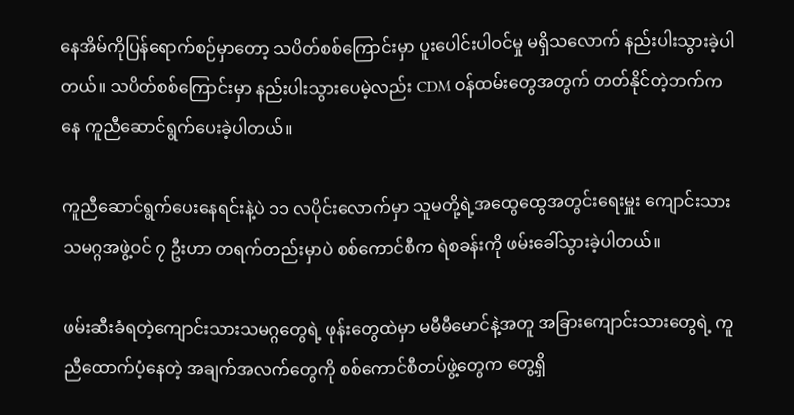နေအိမ်ကိုပြန်ရောက်စဉ်မှာတော့ သပိတ်စစ်ကြောင်းမှာ ပူးပေါင်းပါဝင်မှု မရှိသလောက် နည်းပါးသွားခဲ့ပါတယ်။ သပိတ်စစ်ကြောင်းမှာ နည်းပါးသွားပေမဲ့လည်း CDM ဝန်ထမ်းတွေအတွက် တတ်နိုင်တဲ့ဘက်ကနေ ကူညီဆောင်ရွက်ပေးခဲ့ပါတယ်။

ကူညီဆောင်ရွက်ပေးနေရင်းနဲ့ပဲ ၁၁ လပိုင်းလောက်မှာ သူမတို့ရဲ့အထွေထွေအတွင်းရေးမှူး ကျောင်းသားသမဂ္ဂအဖွဲ့ဝင် ၇ ဦးဟာ တရက်တည်းမှာပဲ စစ်ကောင်စီက ရဲစခန်းကို ဖမ်းခေါ်သွားခဲ့ပါတယ်။

ဖမ်းဆီးခံရတဲ့ကျောင်းသားသမဂ္ဂတွေရဲ့ ဖုန်းတွေထဲမှာ မမီမီမောင်နဲ့အတူ အခြားကျောင်းသားတွေရဲ့ ကူညီထောက်ပံ့နေတဲ့ အချက်အလက်တွေကို စစ်ကောင်စီတပ်ဖွဲ့တွေက တွေ့ရှိ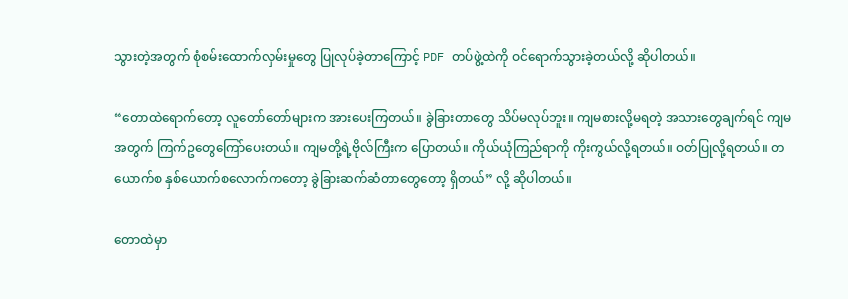သွားတဲ့အတွက် စုံစမ်းထောက်လှမ်းမှုတွေ ပြုလုပ်ခဲ့တာကြောင့် PDF တပ်ဖွဲ့ထဲကို ဝင်ရောက်သွားခဲ့တယ်လို့ ဆိုပါတယ်။

“တောထဲရောက်တော့ လူတော်တော်များက အားပေးကြတယ်။ ခွဲခြားတာတွေ သိပ်မလုပ်ဘူး။ ကျမစားလို့မရတဲ့ အသားတွေချက်ရင် ကျမအတွက် ကြက်ဥတွေကြော်ပေးတယ်။ ကျမတို့ရဲ့ဗိုလ်ကြီးက ပြောတယ်။ ကိုယ်ယုံကြည်ရာကို ကိုးကွယ်လို့ရတယ်။ ဝတ်ပြုလို့ရတယ်။ တယောက်စ နှစ်ယောက်စလောက်ကတော့ ခွဲခြားဆက်ဆံတာတွေတော့ ရှိတယ်” လို့ ဆိုပါတယ်။

တောထဲမှာ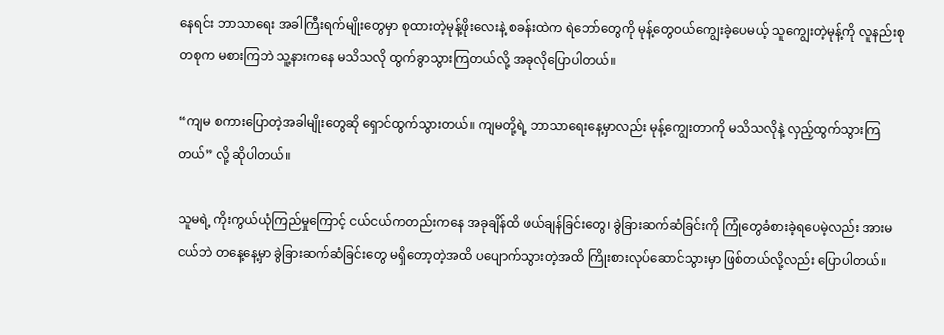နေရင်း ဘာသာရေး အခါကြီးရက်မျိုးတွေမှာ စုထားတဲ့မုန့်ဖိုးလေးနဲ့ စခန်းထဲက ရဲဘော်တွေကို မုန့်တွေဝယ်ကျွေးခဲ့ပေမယ့် သူကျွေးတဲ့မုန့်ကို လူနည်းစုတစုက မစားကြဘဲ သူ့နားကနေ မသိသလို ထွက်ခွာသွားကြတယ်လို့ အခုလိုပြောပါတယ်။

“ကျမ စကားပြောတဲ့အခါမျိုးတွေဆို ရှောင်ထွက်သွားတယ်။ ကျမတို့ရဲ့ ဘာသာရေးနေ့မှာလည်း မုန့်ကျွေးတာကို မသိသလိုနဲ့ လှည့်ထွက်သွားကြတယ်” လို့ ဆိုပါတယ်။

သူမရဲ့ ကိုးကွယ်ယုံကြည်မှုကြောင့် ငယ်ငယ်ကတည်းကနေ အခုချိန်ထိ ဖယ်ချန်ခြင်းတွေ၊ ခွဲခြားဆက်ဆံခြင်းကို ကြုံတွေခံစားခဲ့ရပေမဲ့လည်း အားမငယ်ဘဲ တနေ့နေ့မှာ ခွဲခြားဆက်ဆံခြင်းတွေ မရှိတော့တဲ့အထိ ပပျောက်သွားတဲ့အထိ ကြိုးစားလုပ်ဆောင်သွားမှာ ဖြစ်တယ်လို့လည်း ပြောပါတယ်။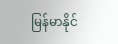မြန်မာနိုင်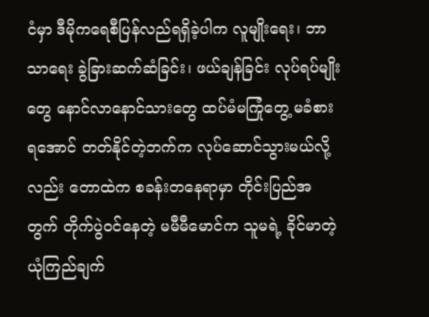ငံမှာ ဒီမိုကရေစီပြန်လည်ရရှိခဲ့ပါက လူမျိုးရေး၊ ဘာသာရေး ခွဲခြားဆက်ဆံခြင်း၊ ဖယ်ချန်ခြင်း လုပ်ရပ်မျိုးတွေ နောင်လာနောင်သားတွေ ထပ်မံမကြုံတွေ့ မခံစားရအောင် တတ်နိုင်တဲ့ဘက်က လုပ်ဆောင်သွားမယ်လို့လည်း တောထဲက စခန်းတနေရာမှာ တိုင်းပြည်အတွက် တိုက်ပွဲဝင်နေတဲ့ မမီမီမောင်က သူမရဲ့ ခိုင်မာတဲ့ယုံကြည်ချက်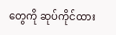တွေကို ဆုပ်ကိုင်ထား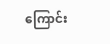ကြောင်း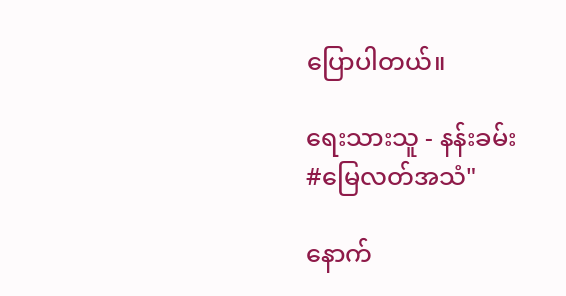ပြောပါတယ်။

ရေးသားသူ - နန်းခမ်း
#မြေလတ်အသံ"

နောက်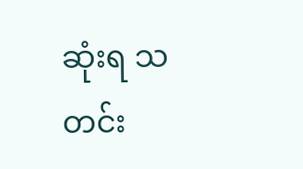ဆုံးရ သတင်း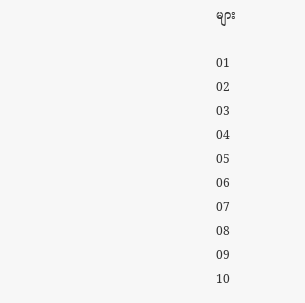များ

01
02
03
04
05
06
07
08
09
10